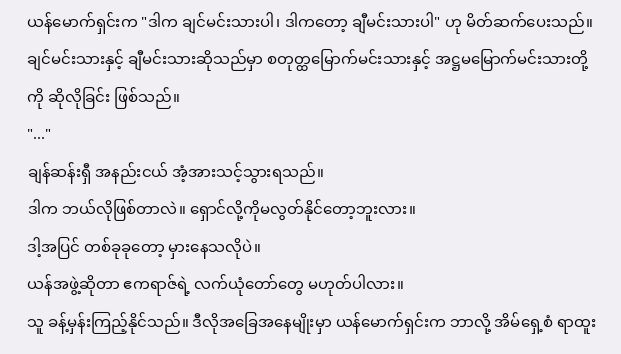ယန်မောက်ရှင်းက "ဒါက ချင်မင်းသားပါ၊ ဒါကတော့ ချီမင်းသားပါ" ဟု မိတ်ဆက်ပေးသည်။
ချင်မင်းသားနှင့် ချီမင်းသားဆိုသည်မှာ စတုတ္ထမြောက်မင်းသားနှင့် အဋ္ဌမမြောက်မင်းသားတို့ကို ဆိုလိုခြင်း ဖြစ်သည်။
"..."
ချန်ဆန်းရှီ အနည်းငယ် အံ့အားသင့်သွားရသည်။
ဒါက ဘယ်လိုဖြစ်တာလဲ။ ရှောင်လို့ကိုမလွတ်နိုင်တော့ဘူးလား။
ဒါ့အပြင် တစ်ခုခုတော့ မှားနေသလိုပဲ။
ယန်အဖွဲ့ဆိုတာ ဧကရာဇ်ရဲ့ လက်ယုံတော်တွေ မဟုတ်ပါလား။
သူ ခန့်မှန်းကြည့်နိုင်သည်။ ဒီလိုအခြေအနေမျိုးမှာ ယန်မောက်ရှင်းက ဘာလို့ အိမ်ရှေ့စံ ရာထူး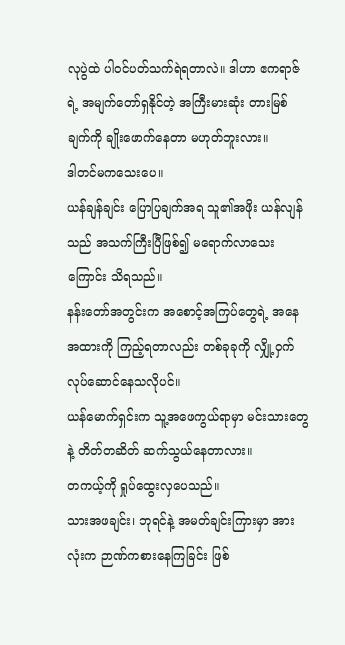လုပွဲထဲ ပါဝင်ပတ်သက်ရဲရတာလဲ။ ဒါဟာ ဧကရာဇ်ရဲ့ အမျက်တော်ရှနိုင်တဲ့ အကြီးမားဆုံး တားမြစ်ချက်ကို ချိုးဖောက်နေတာ မဟုတ်ဘူးလား။
ဒါတင်မကသေးပေ။
ယန်ချန်ချင်း ပြောပြချက်အရ သူ၏အဖိုး ယန်လျန်သည် အသက်ကြီးပြီဖြစ်၍ မရောက်လာသေးကြောင်း သိရသည်။
နန်းတော်အတွင်းက အစောင့်အကြပ်တွေရဲ့ အနေအထားကို ကြည့်ရတာလည်း တစ်ခုခုကို လျှို့ဝှက်လုပ်ဆောင်နေသလိုပင်။
ယန်မောက်ရှင်းက သူ့အဖေကွယ်ရာမှာ မင်းသားတွေနဲ့ တိတ်တဆိတ် ဆက်သွယ်နေတာလား။
တကယ့်ကို ရှုပ်ထွေးလှပေသည်။
သားအဖချင်း၊ ဘုရင်နဲ့ အမတ်ချင်းကြားမှာ အားလုံးက ဉာဏ်ကစားနေကြခြင်း ဖြစ်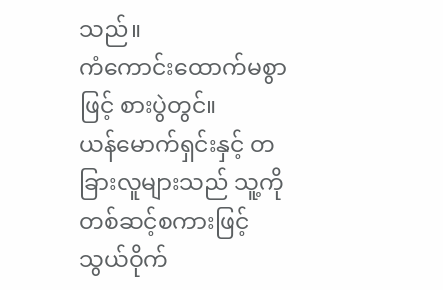သည်။
ကံကောင်းထောက်မစွာဖြင့် စားပွဲတွင်။
ယန်မောက်ရှင်းနှင့် တခြားလူများသည် သူ့ကို တစ်ဆင့်စကားဖြင့် သွယ်ဝိုက်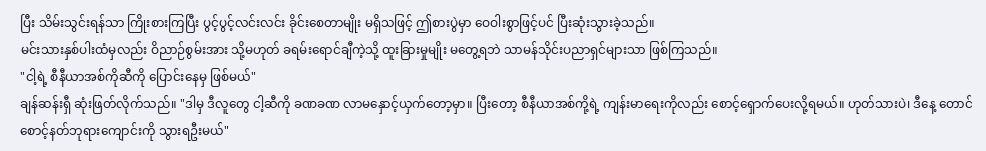ပြီး သိမ်းသွင်းရန်သာ ကြိုးစားကြပြီး ပွင့်ပွင့်လင်းလင်း ခိုင်းစေတာမျိုး မရှိသဖြင့် ဤစားပွဲမှာ ဝေဝါးစွာဖြင့်ပင် ပြီးဆုံးသွားခဲ့သည်။
မင်းသားနှစ်ပါးထံမှလည်း ဝိညာဉ်စွမ်းအား သို့မဟုတ် ခရမ်းရောင်ချီကဲ့သို့ ထူးခြားမှုမျိုး မတွေ့ရဘဲ သာမန်သိုင်းပညာရှင်များသာ ဖြစ်ကြသည်။
"ငါ့ရဲ့ စီနီယာအစ်ကိုဆီကို ပြောင်းနေမှ ဖြစ်မယ်"
ချန်ဆန်းရှီ ဆုံးဖြတ်လိုက်သည်။ "ဒါမှ ဒီလူတွေ ငါ့ဆီကို ခဏခဏ လာမနှောင့်ယှက်တော့မှာ။ ပြီးတော့ စီနီယာအစ်ကို့ရဲ့ ကျန်းမာရေးကိုလည်း စောင့်ရှောက်ပေးလို့ရမယ်။ ဟုတ်သားပဲ၊ ဒီနေ့ တောင်စောင့်နတ်ဘုရားကျောင်းကို သွားရဦးမယ်"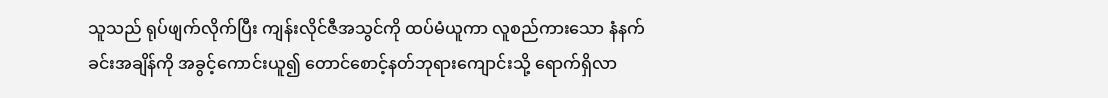သူသည် ရုပ်ဖျက်လိုက်ပြီး ကျန်းလိုင်ဇီအသွင်ကို ထပ်မံယူကာ လူစည်ကားသော နံနက်ခင်းအချိန်ကို အခွင့်ကောင်းယူ၍ တောင်စောင့်နတ်ဘုရားကျောင်းသို့ ရောက်ရှိလာ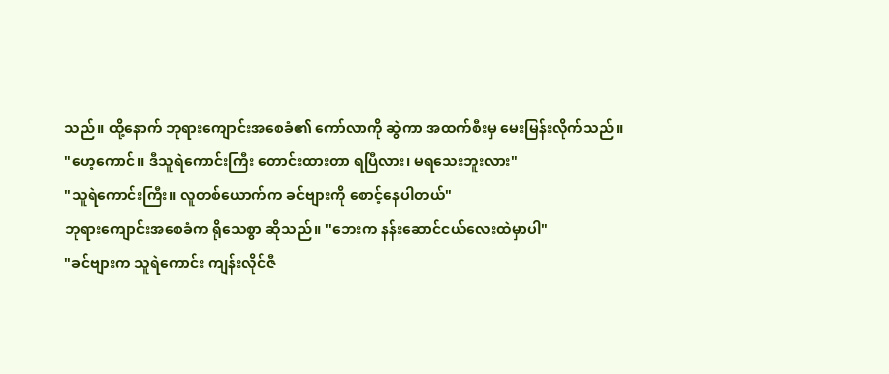သည်။ ထို့နောက် ဘုရားကျောင်းအစေခံ၏ ကော်လာကို ဆွဲကာ အထက်စီးမှ မေးမြန်းလိုက်သည်။
"ဟေ့ကောင်။ ဒီသူရဲကောင်းကြီး တောင်းထားတာ ရပြီလား၊ မရသေးဘူးလား"
"သူရဲကောင်းကြီး။ လူတစ်ယောက်က ခင်ဗျားကို စောင့်နေပါတယ်"
ဘုရားကျောင်းအစေခံက ရိုသေစွာ ဆိုသည်။ "ဘေးက နန်းဆောင်ငယ်လေးထဲမှာပါ"
"ခင်ဗျားက သူရဲကောင်း ကျန်းလိုင်ဇီ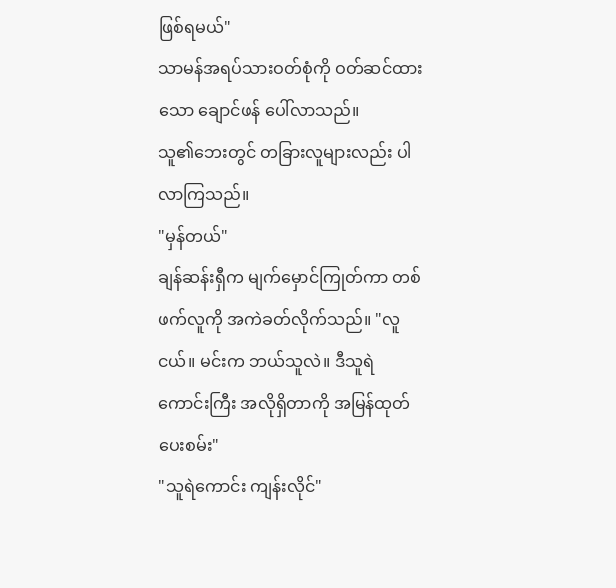ဖြစ်ရမယ်"
သာမန်အရပ်သားဝတ်စုံကို ဝတ်ဆင်ထားသော ချောင်ဖန် ပေါ်လာသည်။
သူ၏ဘေးတွင် တခြားလူများလည်း ပါလာကြသည်။
"မှန်တယ်"
ချန်ဆန်းရှီက မျက်မှောင်ကြုတ်ကာ တစ်ဖက်လူကို အကဲခတ်လိုက်သည်။ "လူငယ်။ မင်းက ဘယ်သူလဲ။ ဒီသူရဲကောင်းကြီး အလိုရှိတာကို အမြန်ထုတ်ပေးစမ်း"
"သူရဲကောင်း ကျန်းလိုင်"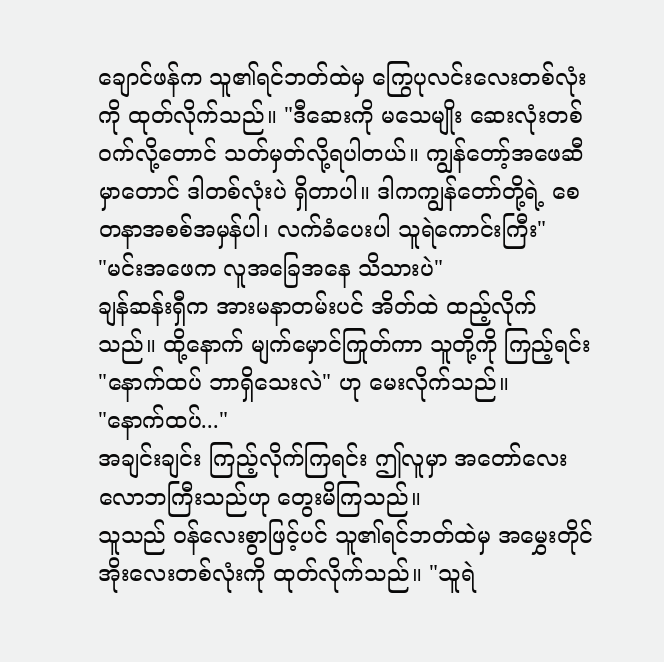ချောင်ဖန်က သူ၏ရင်ဘတ်ထဲမှ ကြွေပုလင်းလေးတစ်လုံးကို ထုတ်လိုက်သည်။ "ဒီဆေးကို မသေမျိုး ဆေးလုံးတစ်ဝက်လို့တောင် သတ်မှတ်လို့ရပါတယ်။ ကျွန်တော့်အဖေဆီမှာတောင် ဒါတစ်လုံးပဲ ရှိတာပါ။ ဒါကကျွန်တော်တို့ရဲ့ စေတနာအစစ်အမှန်ပါ၊ လက်ခံပေးပါ သူရဲကောင်းကြီး"
"မင်းအဖေက လူအခြေအနေ သိသားပဲ"
ချန်ဆန်းရှီက အားမနာတမ်းပင် အိတ်ထဲ ထည့်လိုက်သည်။ ထို့နောက် မျက်မှောင်ကြုတ်ကာ သူတို့ကို ကြည့်ရင်း "နောက်ထပ် ဘာရှိသေးလဲ" ဟု မေးလိုက်သည်။
"နောက်ထပ်..."
အချင်းချင်း ကြည့်လိုက်ကြရင်း ဤလူမှာ အတော်လေး လောဘကြီးသည်ဟု တွေးမိကြသည်။
သူသည် ဝန်လေးစွာဖြင့်ပင် သူ၏ရင်ဘတ်ထဲမှ အမွှေးတိုင်အိုးလေးတစ်လုံးကို ထုတ်လိုက်သည်။ "သူရဲ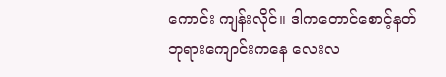ကောင်း ကျန်းလိုင်။ ဒါကတောင်စောင့်နတ်
ဘုရားကျောင်းကနေ လေးလ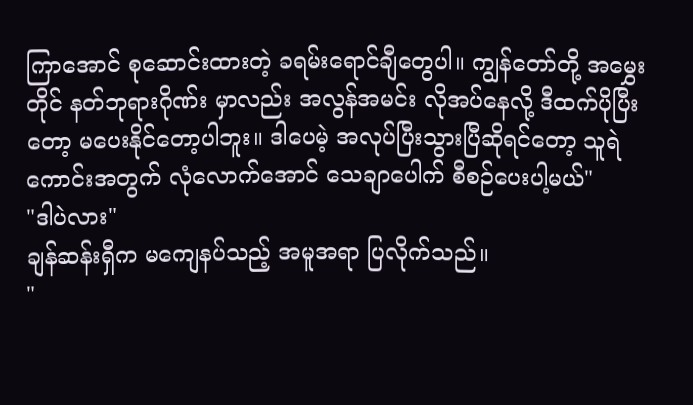ကြာအောင် စုဆောင်းထားတဲ့ ခရမ်းရောင်ချီတွေပါ။ ကျွန်တော်တို့ အမွှေးတိုင် နတ်ဘုရားဂိုဏ်း မှာလည်း အလွန်အမင်း လိုအပ်နေလို့ ဒီထက်ပိုပြီးတော့ မပေးနိုင်တော့ပါဘူး။ ဒါပေမဲ့ အလုပ်ပြီးသွားပြီဆိုရင်တော့ သူရဲကောင်းအတွက် လုံလောက်အောင် သေချာပေါက် စီစဉ်ပေးပါ့မယ်"
"ဒါပဲလား"
ချန်ဆန်းရှီက မကျေနပ်သည့် အမူအရာ ပြလိုက်သည်။
"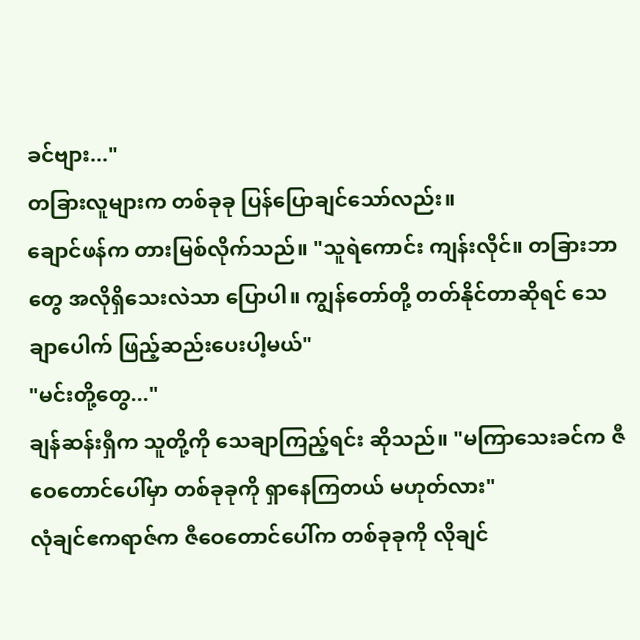ခင်ဗျား..."
တခြားလူများက တစ်ခုခု ပြန်ပြောချင်သော်လည်း။
ချောင်ဖန်က တားမြစ်လိုက်သည်။ "သူရဲကောင်း ကျန်းလိုင်။ တခြားဘာတွေ အလိုရှိသေးလဲသာ ပြောပါ။ ကျွန်တော်တို့ တတ်နိုင်တာဆိုရင် သေချာပေါက် ဖြည့်ဆည်းပေးပါ့မယ်"
"မင်းတို့တွေ..."
ချန်ဆန်းရှီက သူတို့ကို သေချာကြည့်ရင်း ဆိုသည်။ "မကြာသေးခင်က ဇီဝေတောင်ပေါ်မှာ တစ်ခုခုကို ရှာနေကြတယ် မဟုတ်လား"
လုံချင်ဧကရာဇ်က ဇီဝေတောင်ပေါ်က တစ်ခုခုကို လိုချင်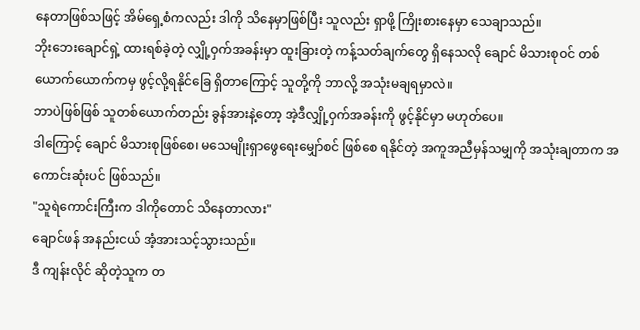နေတာဖြစ်သဖြင့် အိမ်ရှေ့စံကလည်း ဒါကို သိနေမှာဖြစ်ပြီး သူလည်း ရှာဖို့ ကြိုးစားနေမှာ သေချာသည်။
ဘိုးဘေးချောင်ရှဲ့ ထားရစ်ခဲ့တဲ့ လျှို့ဝှက်အခန်းမှာ ထူးခြားတဲ့ ကန့်သတ်ချက်တွေ ရှိနေသလို ချောင် မိသားစုဝင် တစ်ယောက်ယောက်ကမှ ဖွင့်လို့ရနိုင်ခြေ ရှိတာကြောင့် သူတို့ကို ဘာလို့ အသုံးမချရမှာလဲ။
ဘာပဲဖြစ်ဖြစ် သူတစ်ယောက်တည်း ခွန်အားနဲ့တော့ အဲ့ဒီလျှို့ဝှက်အခန်းကို ဖွင့်နိုင်မှာ မဟုတ်ပေ။
ဒါကြောင့် ချောင် မိသားစုဖြစ်စေ၊ မသေမျိုးရှာဖွေရေးမျှော်စင် ဖြစ်စေ ရနိုင်တဲ့ အကူအညီမှန်သမျှကို အသုံးချတာက အကောင်းဆုံးပင် ဖြစ်သည်။
"သူရဲကောင်းကြီးက ဒါကိုတောင် သိနေတာလား"
ချောင်ဖန် အနည်းငယ် အံ့အားသင့်သွားသည်။
ဒီ ကျန်းလိုင် ဆိုတဲ့သူက တ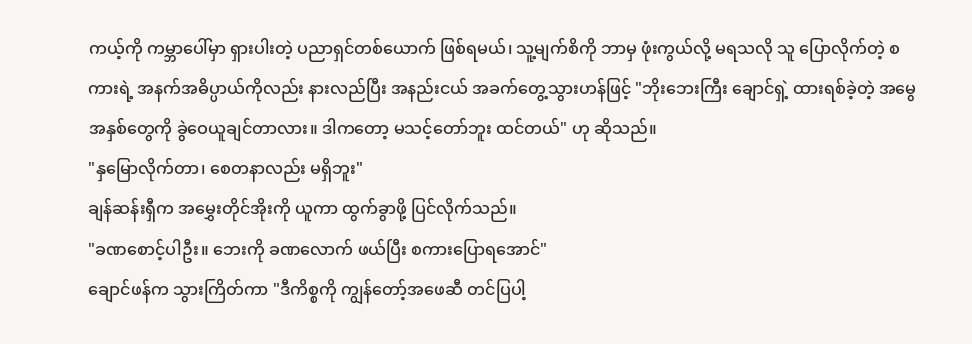ကယ့်ကို ကမ္ဘာပေါ်မှာ ရှားပါးတဲ့ ပညာရှင်တစ်ယောက် ဖြစ်ရမယ်၊ သူ့မျက်စိကို ဘာမှ ဖုံးကွယ်လို့ မရသလို သူ ပြောလိုက်တဲ့ စကားရဲ့ အနက်အဓိပ္ပာယ်ကိုလည်း နားလည်ပြီး အနည်းငယ် အခက်တွေ့သွားဟန်ဖြင့် "ဘိုးဘေးကြီး ချောင်ရှဲ့ ထားရစ်ခဲ့တဲ့ အမွေအနှစ်တွေကို ခွဲဝေယူချင်တာလား။ ဒါကတော့ မသင့်တော်ဘူး ထင်တယ်" ဟု ဆိုသည်။
"နှမြောလိုက်တာ၊ စေတနာလည်း မရှိဘူး"
ချန်ဆန်းရှီက အမွှေးတိုင်အိုးကို ယူကာ ထွက်ခွာဖို့ ပြင်လိုက်သည်။
"ခဏစောင့်ပါဦး။ ဘေးကို ခဏလောက် ဖယ်ပြီး စကားပြောရအောင်"
ချောင်ဖန်က သွားကြိတ်ကာ "ဒီကိစ္စကို ကျွန်တော့်အဖေဆီ တင်ပြပါ့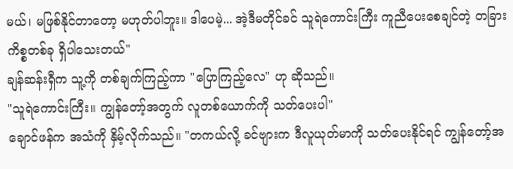မယ်၊ မဖြစ်နိုင်တာတော့ မဟုတ်ပါဘူး။ ဒါပေမဲ့... အဲ့ဒီမတိုင်ခင် သူရဲကောင်းကြီး ကူညီပေးစေချင်တဲ့ တခြားကိစ္စတစ်ခု ရှိပါသေးတယ်"
ချန်ဆန်းရှီက သူ့ကို တစ်ချက်ကြည့်ကာ "ပြောကြည့်လေ" ဟု ဆိုသည်။
"သူရဲကောင်းကြီး။ ကျွန်တော့်အတွက် လူတစ်ယောက်ကို သတ်ပေးပါ"
ချောင်ဖန်က အသံကို နှိမ့်လိုက်သည်။ "တကယ်လို့ ခင်ဗျားက ဒီလူယုတ်မာကို သတ်ပေးနိုင်ရင် ကျွန်တော့်အ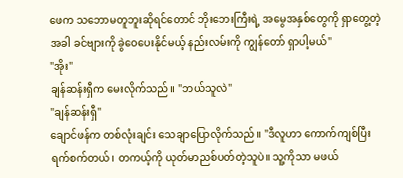ဖေက သဘောမတူဘူးဆိုရင်တောင် ဘိုးဘေးကြီးရဲ့ အမွေအနှစ်တွေကို ရှာတွေ့တဲ့အခါ ခင်ဗျားကို ခွဲဝေပေးနိုင်မယ့် နည်းလမ်းကို ကျွန်တော် ရှာပါ့မယ်"
"အိုး"
ချန်ဆန်းရှီက မေးလိုက်သည်။ "ဘယ်သူလဲ"
"ချန်ဆန်းရှီ"
ချောင်ဖန်က တစ်လုံးချင်း သေချာပြောလိုက်သည်။ "ဒီလူဟာ ကောက်ကျစ်ပြီး ရက်စက်တယ်၊ တကယ့်ကို ယုတ်မာညစ်ပတ်တဲ့သူပဲ။ သူ့ကိုသာ မဖယ်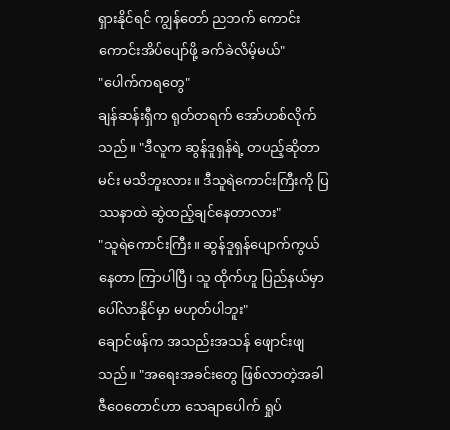ရှားနိုင်ရင် ကျွန်တော် ညဘက် ကောင်းကောင်းအိပ်ပျော်ဖို့ ခက်ခဲလိမ့်မယ်"
"ပေါက်ကရတွေ"
ချန်ဆန်းရှီက ရုတ်တရက် အော်ဟစ်လိုက်သည်။ "ဒီလူက ဆွန်ဒူရှန်ရဲ့ တပည့်ဆိုတာ မင်း မသိဘူးလား။ ဒီသူရဲကောင်းကြီးကို ပြဿနာထဲ ဆွဲထည့်ချင်နေတာလား"
"သူရဲကောင်းကြီး။ ဆွန်ဒူရှန်ပျောက်ကွယ်နေတာ ကြာပါပြီ၊ သူ ထိုက်ဟူ ပြည်နယ်မှာ ပေါ်လာနိုင်မှာ မဟုတ်ပါဘူး"
ချောင်ဖန်က အသည်းအသန် ဖျောင်းဖျသည်။ "အရေးအခင်းတွေ ဖြစ်လာတဲ့အခါ ဇီဝေတောင်ဟာ သေချာပေါက် ရှုပ်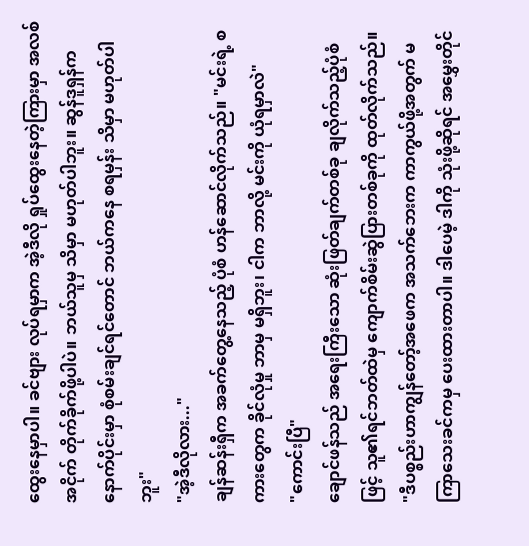ထွေးနေမှာပါ။ ခင်ဗျား လုပ်ရမှာက အဲ့ဒီလို ရှုပ်ထွေးနေတဲ့ကြားမှာ အလစ်အငိုက် တိုက်ခိုက်ဖို့ပါပဲ။ ဘယ်သူမှ သိမှာ မဟုတ်ပါဘူး။ ဆွန်ဒူရှန်က နောက်ပိုင်းမှာ စုံစမ်းချင်ရင်တောင် ဘယ်ကနေ စရမှန်း သိမှာ မဟုတ်ပါဘူး"
"အဲ့ဒီလိုလား..."
ချန်ဆန်းရှီက အခက်တွေ့နေသည့် ပုံစံ ဟန်ဆောင်လိုက်သည်။ "မင်းရဲ့ စကားတွေက ခိုင်လုံမှု ဘာမှ မရှိဘူး၊ ငါက ဘာလို့ မင်းကို ယုံရမှာလဲ"
"ကောင်းပြီ"
ချောင်ဖန်သည် အရေးကြီးသော ဆုံးဖြတ်ချက်တစ်ခု ချလိုက်သည့်ပုံစံဖြင့် သူ၏ရင်ဘတ်ထဲမှ ကျောက်စိမ်းဆွဲပြားတစ်ခုကို ထုတ်လိုက်သည်။ "ဒီပစ္စည်းဟာကျွန်တော့်အဖေက အသက်ဘေးက ကာကွယ်ဖို့အတွက် မကြာသေးခင်ကမှ ပေးထားတာပါ။ ဒါပေမဲ့ ဒါကို သုံးဖို့ဆိုရင် အမွှေးတိုင်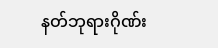နတ်ဘုရားဂိုဏ်း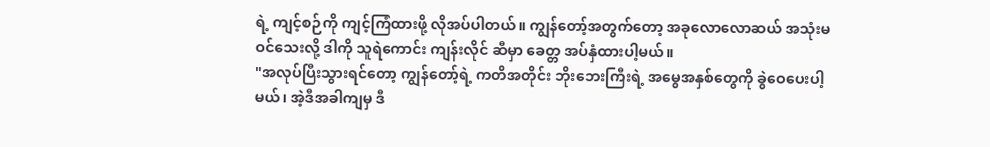ရဲ့ ကျင့်စဉ်ကို ကျင့်ကြံထားဖို့ လိုအပ်ပါတယ်။ ကျွန်တော့်အတွက်တော့ အခုလောလောဆယ် အသုံးမဝင်သေးလို့ ဒါကို သူရဲကောင်း ကျန်းလိုင် ဆီမှာ ခေတ္တ အပ်နှံထားပါ့မယ်။
"အလုပ်ပြီးသွားရင်တော့ ကျွန်တော့်ရဲ့ ကတိအတိုင်း ဘိုးဘေးကြီးရဲ့ အမွေအနှစ်တွေကို ခွဲဝေပေးပါ့မယ်၊ အဲ့ဒီအခါကျမှ ဒီ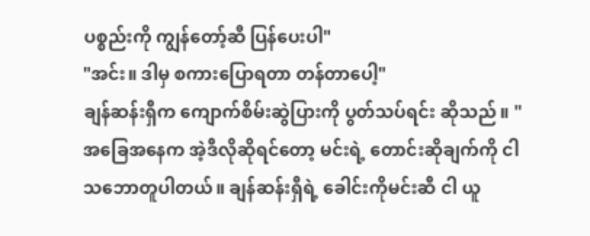ပစ္စည်းကို ကျွန်တော့်ဆီ ပြန်ပေးပါ"
"အင်း။ ဒါမှ စကားပြောရတာ တန်တာပေါ့"
ချန်ဆန်းရှီက ကျောက်စိမ်းဆွဲပြားကို ပွတ်သပ်ရင်း ဆိုသည်။ "အခြေအနေက အဲ့ဒီလိုဆိုရင်တော့ မင်းရဲ့ တောင်းဆိုချက်ကို ငါ သဘောတူပါတယ်။ ချန်ဆန်းရှီရဲ့ ခေါင်းကိုမင်းဆီ ငါ ယူ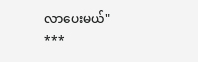လာပေးမယ်"
***